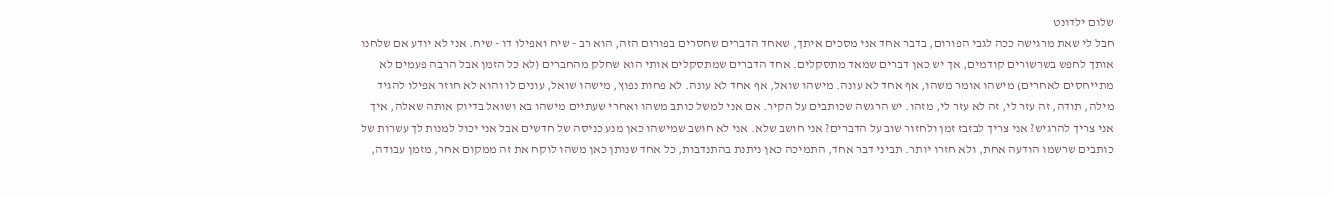שלום ילדונט
חבל לי שאת מרגישה ככה לגבי הפורום, בדבר אחד אני מסכים איתך, שאחד הדברים שחסרים בפורום הזה, הוא רב - שיח ואפילו דו - שיח. אני לא יודע אם שלחנו אותך לחפש בשרשורים קודמים, אך יש כאן דברים שמאד מתסקלים. אחד הדברים שמתסקלים אותי הוא שחלק מהחברים (לא כל הזמן אבל הרבה פעמים לא מתייחסים לאחרים) מישהו אומר משהו, אף אחד לא עונה. מישהו שואל, אף אחד לא עונה. לא פחות נפוץ, מישהו שואל, עונים לו והוא לא חוזר אפילו להגיד מילה, תודה, זה עזר לי, זה לא עזר לי, מזהו. יש הרגשה שכותבים על הקיר. אם אני למשל כותב משהו ואחרי שעתיים מישהו בא ושואל בדיוק אותה שאלה, איך אני צריך להרגיש? אני צריך לבזבז זמן ולחזור שוב על הדברים? אני חושב שלא. אני לא חושב שמישהו כאן מנע כניסה של חדשים אבל אני יכול למנות לך עשרות של כותבים שרשמו הודעה אחת, ולא חזרו יותר. תביני דבר אחד, התמיכה כאן ניתנת בהתנדבות, כל אחד שנותן כאן משהו לוקח את זה ממקום אחר, מזמן עבודה,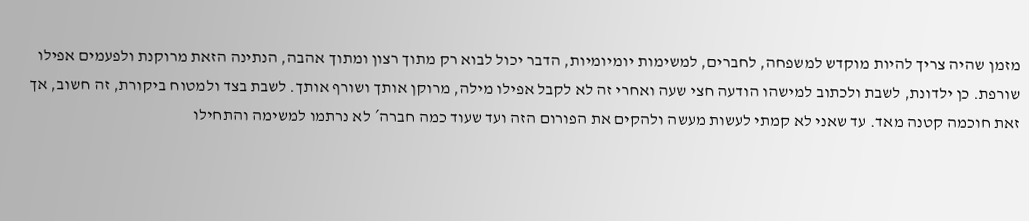מזמן שהיה צריך להיות מוקדש למשפחה, לחברים, למשימות יומיומיות, הדבר יכול לבוא רק מתוך רצון ומתוך אהבה, הנתינה הזאת מרוקנת ולפעמים אפילו שורפת. כן ילדונת, לשבת ולכתוב למישהו הודעה חצי שעה ואחרי זה לא לקבל אפילו מילה, מרוקן אותך ושורף אותך. לשבת בצד ולמטוח ביקורת, זה חשוב, אך זאת חוכמה קטנה מאד. עד שאני לא קמתי לעשות מעשה ולהקים את הפורום הזה ועד שעוד כמה חברה´ לא נרתמו למשימה והתחילו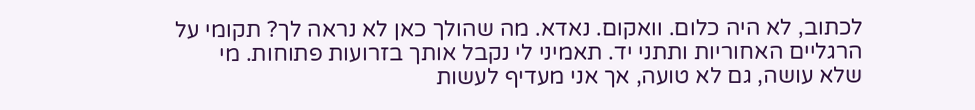לכתוב, לא היה כלום. וואקום. נאדא. מה שהולך כאן לא נראה לך? תקומי על הרגליים האחוריות ותתני יד. תאמיני לי נקבל אותך בזרועות פתוחות. מי שלא עושה, גם לא טועה, אך אני מעדיף לעשות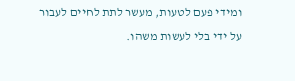ומידי פעם לטעות, מעשר לתת לחיים לעבור על ידי בלי לעשות משהו.